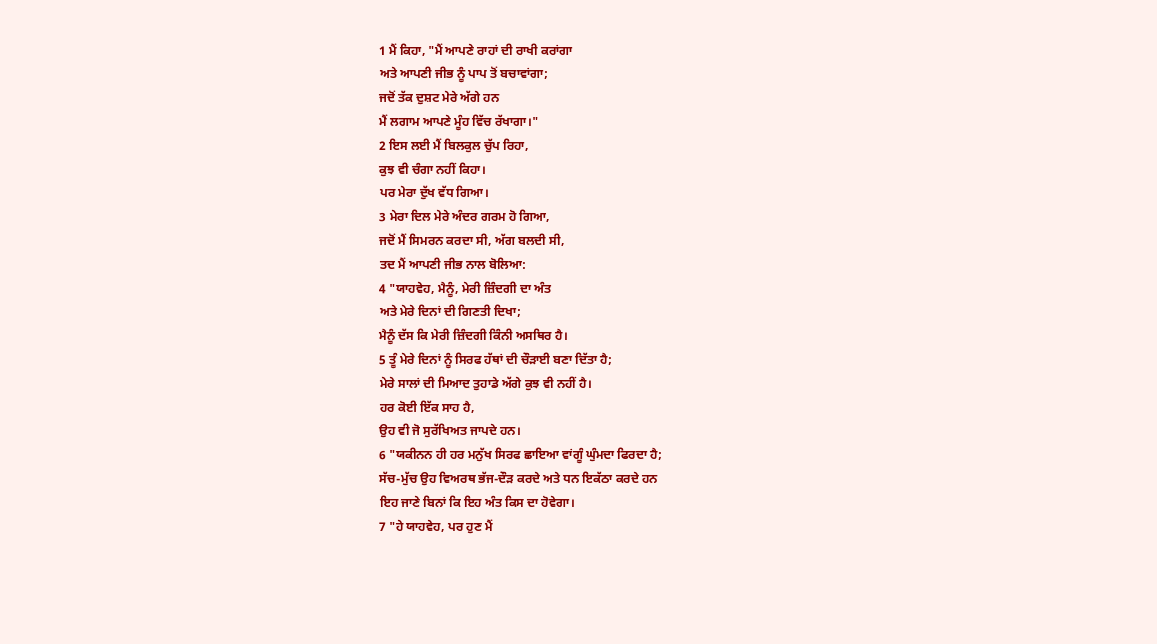1 ਮੈਂ ਕਿਹਾ, "ਮੈਂ ਆਪਣੇ ਰਾਹਾਂ ਦੀ ਰਾਖੀ ਕਰਾਂਗਾ
ਅਤੇ ਆਪਣੀ ਜੀਭ ਨੂੰ ਪਾਪ ਤੋਂ ਬਚਾਵਾਂਗਾ;
ਜਦੋਂ ਤੱਕ ਦੁਸ਼ਟ ਮੇਰੇ ਅੱਗੇ ਹਨ
ਮੈਂ ਲਗਾਮ ਆਪਣੇ ਮੂੰਹ ਵਿੱਚ ਰੱਖਾਗਾ।"
2 ਇਸ ਲਈ ਮੈਂ ਬਿਲਕੁਲ ਚੁੱਪ ਰਿਹਾ,
ਕੁਝ ਵੀ ਚੰਗਾ ਨਹੀਂ ਕਿਹਾ।
ਪਰ ਮੇਰਾ ਦੁੱਖ ਵੱਧ ਗਿਆ।
3 ਮੇਰਾ ਦਿਲ ਮੇਰੇ ਅੰਦਰ ਗਰਮ ਹੋ ਗਿਆ,
ਜਦੋਂ ਮੈਂ ਸਿਮਰਨ ਕਰਦਾ ਸੀ, ਅੱਗ ਬਲਦੀ ਸੀ,
ਤਦ ਮੈਂ ਆਪਣੀ ਜੀਭ ਨਾਲ ਬੋਲਿਆ:
4 "ਯਾਹਵੇਹ, ਮੈਨੂੰ, ਮੇਰੀ ਜ਼ਿੰਦਗੀ ਦਾ ਅੰਤ
ਅਤੇ ਮੇਰੇ ਦਿਨਾਂ ਦੀ ਗਿਣਤੀ ਦਿਖਾ;
ਮੈਨੂੰ ਦੱਸ ਕਿ ਮੇਰੀ ਜ਼ਿੰਦਗੀ ਕਿੰਨੀ ਅਸਥਿਰ ਹੈ।
5 ਤੂੰ ਮੇਰੇ ਦਿਨਾਂ ਨੂੰ ਸਿਰਫ ਹੱਥਾਂ ਦੀ ਚੌੜਾਈ ਬਣਾ ਦਿੱਤਾ ਹੈ;
ਮੇਰੇ ਸਾਲਾਂ ਦੀ ਮਿਆਦ ਤੁਹਾਡੇ ਅੱਗੇ ਕੁਝ ਵੀ ਨਹੀਂ ਹੈ।
ਹਰ ਕੋਈ ਇੱਕ ਸਾਹ ਹੈ,
ਉਹ ਵੀ ਜੋ ਸੁਰੱਖਿਅਤ ਜਾਪਦੇ ਹਨ।
6 "ਯਕੀਨਨ ਹੀ ਹਰ ਮਨੁੱਖ ਸਿਰਫ ਛਾਇਆ ਵਾਂਗੂੰ ਘੁੰਮਦਾ ਫਿਰਦਾ ਹੈ;
ਸੱਚ-ਮੁੱਚ ਉਹ ਵਿਅਰਥ ਭੱਜ-ਦੌੜ ਕਰਦੇ ਅਤੇ ਧਨ ਇਕੱਠਾ ਕਰਦੇ ਹਨ
ਇਹ ਜਾਣੇ ਬਿਨਾਂ ਕਿ ਇਹ ਅੰਤ ਕਿਸ ਦਾ ਹੋਵੇਗਾ।
7 "ਹੇ ਯਾਹਵੇਹ, ਪਰ ਹੁਣ ਮੈਂ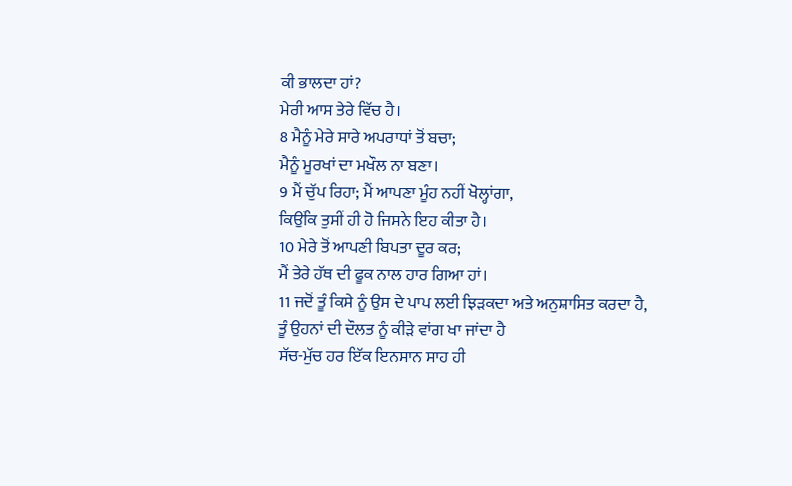ਕੀ ਭਾਲਦਾ ਹਾਂ?
ਮੇਰੀ ਆਸ ਤੇਰੇ ਵਿੱਚ ਹੈ।
8 ਮੈਨੂੰ ਮੇਰੇ ਸਾਰੇ ਅਪਰਾਧਾਂ ਤੋਂ ਬਚਾ;
ਮੈਨੂੰ ਮੂਰਖਾਂ ਦਾ ਮਖੌਲ ਨਾ ਬਣਾ।
9 ਮੈਂ ਚੁੱਪ ਰਿਹਾ; ਮੈਂ ਆਪਣਾ ਮੂੰਹ ਨਹੀਂ ਖੋਲ੍ਹਾਂਗਾ,
ਕਿਉਂਕਿ ਤੁਸੀਂ ਹੀ ਹੋ ਜਿਸਨੇ ਇਹ ਕੀਤਾ ਹੈ।
10 ਮੇਰੇ ਤੋਂ ਆਪਣੀ ਬਿਪਤਾ ਦੂਰ ਕਰ;
ਮੈਂ ਤੇਰੇ ਹੱਥ ਦੀ ਫੂਕ ਨਾਲ ਹਾਰ ਗਿਆ ਹਾਂ।
11 ਜਦੋਂ ਤੂੰ ਕਿਸੇ ਨੂੰ ਉਸ ਦੇ ਪਾਪ ਲਈ ਝਿੜਕਦਾ ਅਤੇ ਅਨੁਸ਼ਾਸਿਤ ਕਰਦਾ ਹੈ,
ਤੂੰ ਉਹਨਾਂ ਦੀ ਦੌਲਤ ਨੂੰ ਕੀੜੇ ਵਾਂਗ ਖਾ ਜਾਂਦਾ ਹੈ
ਸੱਚ-ਮੁੱਚ ਹਰ ਇੱਕ ਇਨਸਾਨ ਸਾਹ ਹੀ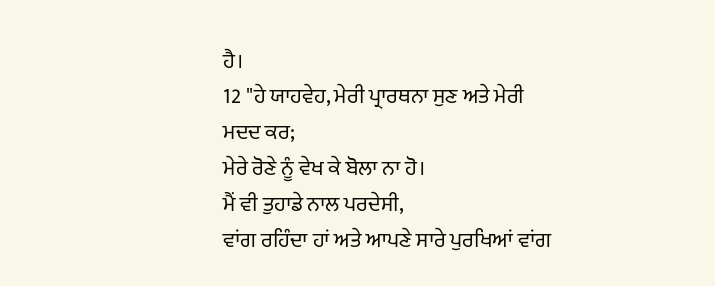ਹੈ।
12 "ਹੇ ਯਾਹਵੇਹ, ਮੇਰੀ ਪ੍ਰਾਰਥਨਾ ਸੁਣ ਅਤੇ ਮੇਰੀ
ਮਦਦ ਕਰ;
ਮੇਰੇ ਰੋਣੇ ਨੂੰ ਵੇਖ ਕੇ ਬੋਲਾ ਨਾ ਹੋ।
ਮੈਂ ਵੀ ਤੁਹਾਡੇ ਨਾਲ ਪਰਦੇਸੀ,
ਵਾਂਗ ਰਹਿੰਦਾ ਹਾਂ ਅਤੇ ਆਪਣੇ ਸਾਰੇ ਪੁਰਖਿਆਂ ਵਾਂਗ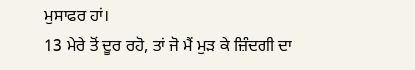ਮੁਸਾਫਰ ਹਾਂ।
13 ਮੇਰੇ ਤੋਂ ਦੂਰ ਰਹੋ, ਤਾਂ ਜੋ ਮੈਂ ਮੁੜ ਕੇ ਜ਼ਿੰਦਗੀ ਦਾ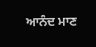ਆਨੰਦ ਮਾਣ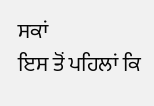ਸਕਾਂ
ਇਸ ਤੋਂ ਪਹਿਲਾਂ ਕਿ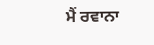ਮੈਂ ਰਵਾਨਾ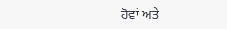ਹੋਵਾਂ ਅਤੇ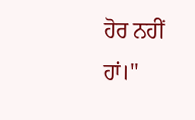ਹੋਰ ਨਹੀਂ ਹਾਂ।"